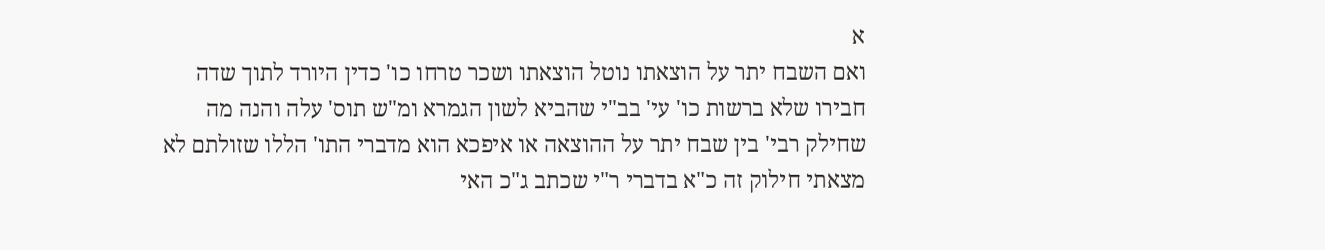א
ואם השבח יתר על הוצאתו נוטל הוצאתו ושכר טרחו כו' כדין היורד לתוך שדה חבירו שלא ברשות כו' עי' בב"י שהביא לשון הגמרא ומ"ש תוס' עלה והנה מה שחילק רבי' בין שבח יתר על ההוצאה או איפכא הוא מדברי התו' הללו שזולתם לא מצאתי חילוק זה כ"א בדברי ר"י שכתב ג"כ האי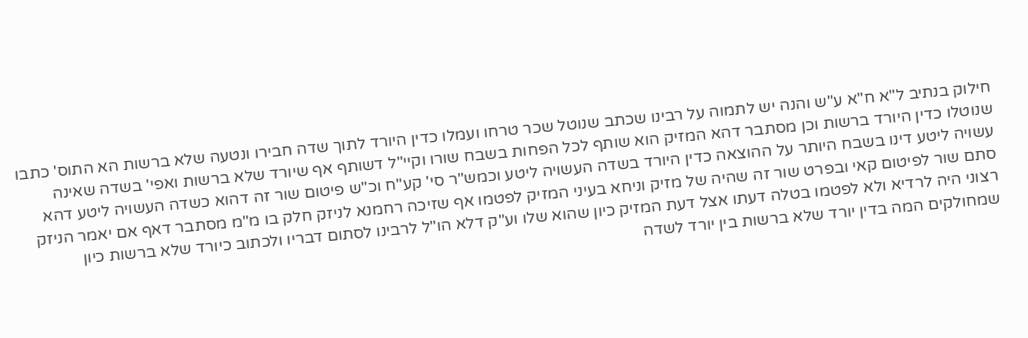חילוק בנתיב ל"א ח"א ע"ש והנה יש לתמוה על רבינו שכתב שנוטל שכר טרחו ועמלו כדין היורד לתוך שדה חבירו ונטעה שלא ברשות הא התוס' כתבו שנוטלו כדין היורד ברשות וכן מסתבר דהא המזיק הוא שותף לכל הפחות בשבח שורו וקיי"ל דשותף אף שיורד שלא ברשות ואפי' בשדה שאינה עשויה ליטע דינו בשבח היותר על ההוצאה כדין היורד בשדה העשויה ליטע וכמש"ר סי' קע"ח וכ"ש פיטום שור זה דהוא כשדה העשויה ליטע דהא סתם שור לפיטום קאי ובפרט שור זה שהיה של מזיק וניחא בעיני המזיק לפטמו אף שזיכה רחמנא לניזק חלק בו מ"מ מסתבר דאף אם יאמר הניזק רצוני היה לרדיא ולא לפטמו בטלה דעתו אצל דעת המזיק כיון שהוא שלו וע"ק דלא הו"ל לרבינו לסתום דבריו ולכתוב כיורד שלא ברשות כיון שמחולקים המה בדין יורד שלא ברשות בין יורד לשדה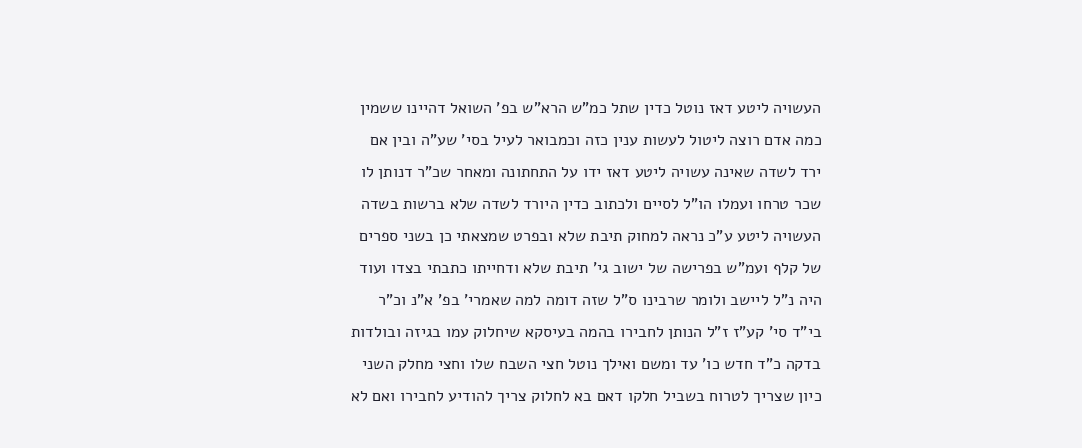העשויה ליטע דאז נוטל כדין שתל כמ"ש הרא"ש בפ' השואל דהיינו ששמין כמה אדם רוצה ליטול לעשות ענין כזה וכמבואר לעיל בסי' שע"ה ובין אם ירד לשדה שאינה עשויה ליטע דאז ידו על התחתונה ומאחר שכ"ר דנותן לו שכר טרחו ועמלו הו"ל לסיים ולכתוב כדין היורד לשדה שלא ברשות בשדה העשויה ליטע ע"כ נראה למחוק תיבת שלא ובפרט שמצאתי כן בשני ספרים של קלף ועמ"ש בפרישה של ישוב גי' תיבת שלא ודחייתו כתבתי בצדו ועוד היה נ"ל ליישב ולומר שרבינו ס"ל שזה דומה למה שאמרי' בפ' א"נ וכ"ר בי"ד סי' קע"ז ז"ל הנותן לחבירו בהמה בעיסקא שיחלוק עמו בגיזה ובולדות בדקה כ"ד חדש כו' עד ומשם ואילך נוטל חצי השבח שלו וחצי מחלק השני כיון שצריך לטרוח בשביל חלקו דאם בא לחלוק צריך להודיע לחבירו ואם לא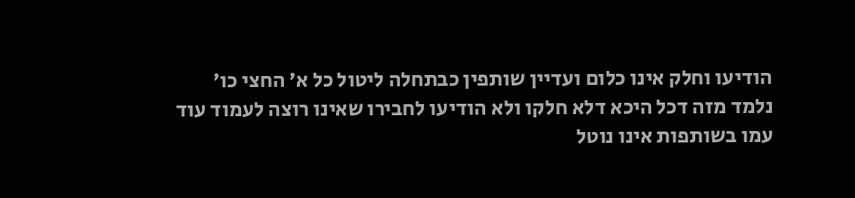הודיעו וחלק אינו כלום ועדיין שותפין כבתחלה ליטול כל א' החצי כו' נלמד מזה דכל היכא דלא חלקו ולא הודיעו לחבירו שאינו רוצה לעמוד עוד עמו בשותפות אינו נוטל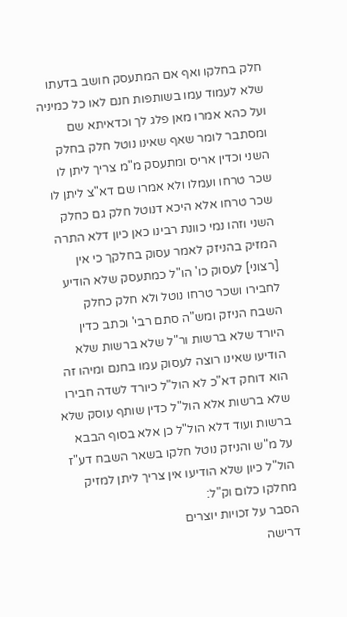חלק בחלקו ואף אם המתעסק חושב בדעתו שלא לעמוד עמו בשותפות חנם לאו כל כמיניה ועל כהא אמרו מאן פלג לך וכדאיתא שם ומסתבר לומר שאף שאינו נוטל חלק בחלק השני וכדין אריס ומתעסק מ"מ צריך ליתן לו שכר טרחו ועמלו ולא אמרו שם דא"צ ליתן לו שכר טרחו אלא היכא דנוטל חלק גם כחלק השני וזהו נמי כוונת רבינו כאן כיון דלא התרה המזיק בהניזק לאמר עסוק בחלקך כי אין [רצוני] לעסוק כו' הו"ל כמתעסק שלא הודיע לחבירו ושכר טרחו נוטל ולא חלק כחלק השבח הניזק ומש"ה סתם רבי' וכתב כדין היורד שלא ברשות ור"ל שלא ברשות שלא הודיעו שאינו רוצה לעסוק עמו בחנם ומיהו זה הוא דוחק דא"כ לא הול"ל כיורד לשדה חבירו שלא ברשות אלא הול"ל כדין שותף עוסק שלא ברשות ועוד דלא הול"ל כן אלא בסוף הבבא על מ"ש והניזק נוטל חלקו בשאר השבח דע"ז הול"ל כיון שלא הודיעו אין צריך ליתן למזיק מחלקו כלום וק"ל:
הסבר על זכויות יוצרים
דרישה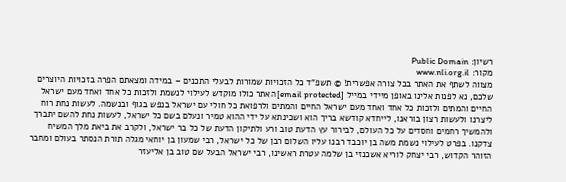רשיון: Public Domain
מקור: www.nli.org.il
מצווה לשתף את האתר בכל צורה אפשרית! © תשפ"ד כל הזכויות שמורות לבעלי התכנים – במידה ומצאתם הפרה בזכויות היוצרים שלכם, נא לפנות אלינו באופן מיידי במייל [email protected] האתר כולו מוקדש לעילוי לנשמת ולזכות כל אחד ואחד מעם ישראל החיים והמתים ולזכות כל אחד ואחד מעם ישראל החיים והמתים ולרפואת כל חולי עם ישראל בנפש בגוף ובנשמה. לעשות נחת רוח ליצרנו ולעשות רצון בוראנו, לייחדא קודשא בריך הוא ושכינתא על ידי ההוא טמיר ונעלם בשם כל ישראל, לעשות נחת להשם יתברך ולהמשיך רחמים וחסדים על כל העולם, לבירור עץ הדעת טוב ורע ולתיקון הדעת של כל בר ישראל, ולקרב את ביאת מלך המשיח צדקנו. בפרט לעילוי נשמת משה בן יוכבד רבנו עליו השלום רבן של כל ישראל, רבי שמעון בן יוחאי מגלה תורת הנסתר בעולם ומחבר הזוהר הקדוש, רבי יצחק לוריא אשכנזי בן שלמה עטרת ראשינו, רבי ישראל הבעל שם טוב בן אליעזר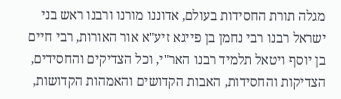מגלה תורת החסידות בעולם, אדוננו מורנו ורבנו ראש בני ישראל רבנו רבי נחמן בן פייגא זיע"א אור האורות, רבי חיים בן יוסף ויטאל תלמיד רבנו האר"י, וכל הצדיקים והחסידים, הצדיקות והחסידות, האבות הקדושים והאמהות הקדושות,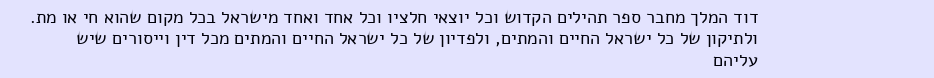דוד המלך מחבר ספר תהילים הקדוש וכל יוצאי חלציו וכל אחד ואחד מישראל בכל מקום שהוא חי או מת. ולתיקון של כל ישראל החיים והמתים, ולפדיון של כל ישראל החיים והמתים מכל דין וייסורים שיש עליהם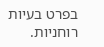בפרט בעיות רוחניות.